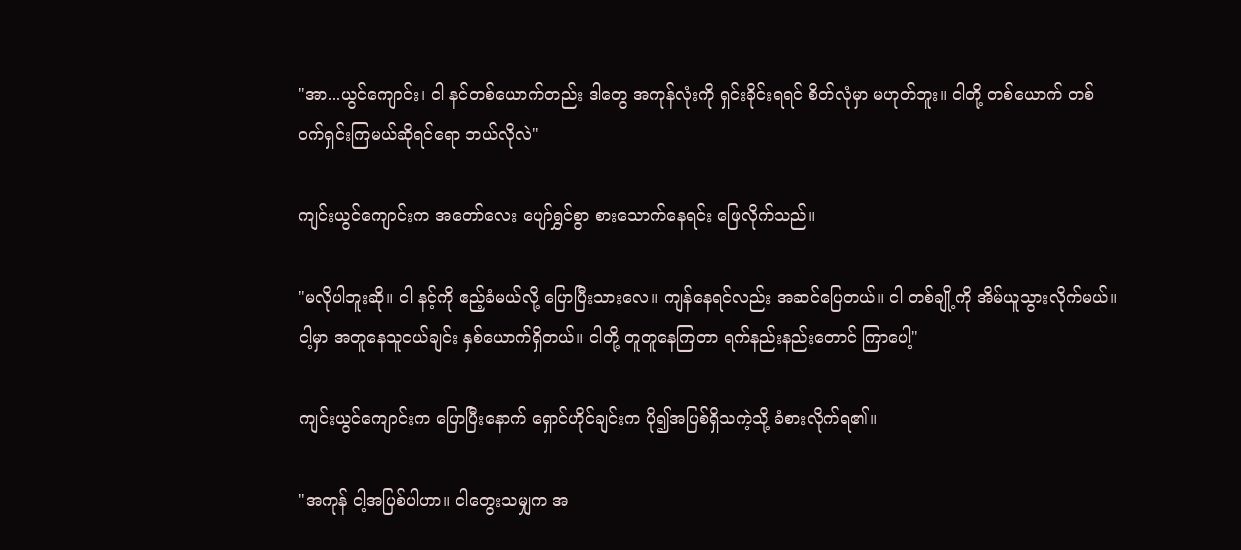"အာ...ယွင်ကျောင်း၊ ငါ နင်တစ်ယောက်တည်း ဒါတွေ အကုန်လုံးကို ရှင်းခိုင်းရရင် စိတ်လုံမှာ မဟုတ်ဘူး။ ငါတို့ တစ်ယောက် တစ်ဝက်ရှင်းကြမယ်ဆိုရင်ရော ဘယ်လိုလဲ"

ကျင်းယွင်ကျောင်းက အတော်လေး ပျော်ရွှင်စွာ စားသောက်နေရင်း ဖြေလိုက်သည်။

"မလိုပါဘူးဆို။ ငါ နင့်ကို ဧည့်ခံမယ်လို့ ပြောပြီးသားလေ။ ကျန်နေရင်လည်း အဆင်ပြေတယ်။ ငါ တစ်ချို့ကို အိမ်ယူသွားလိုက်မယ်။ ငါ့မှာ အတူနေသူငယ်ချင်း နှစ်ယောက်ရှိတယ်။ ငါတို့ တူတူနေကြတာ ရက်နည်းနည်းတောင် ကြာပေါ့"

ကျင်းယွင်ကျောင်းက ပြောပြီးနောက် ရှောင်ဟိုင်ချင်းက ပို၍အပြစ်ရှိသကဲ့သို့ ခံစားလိုက်ရ၏။

"အကုန် ငါ့အပြစ်ပါဟာ။ ငါတွေးသမျှက အ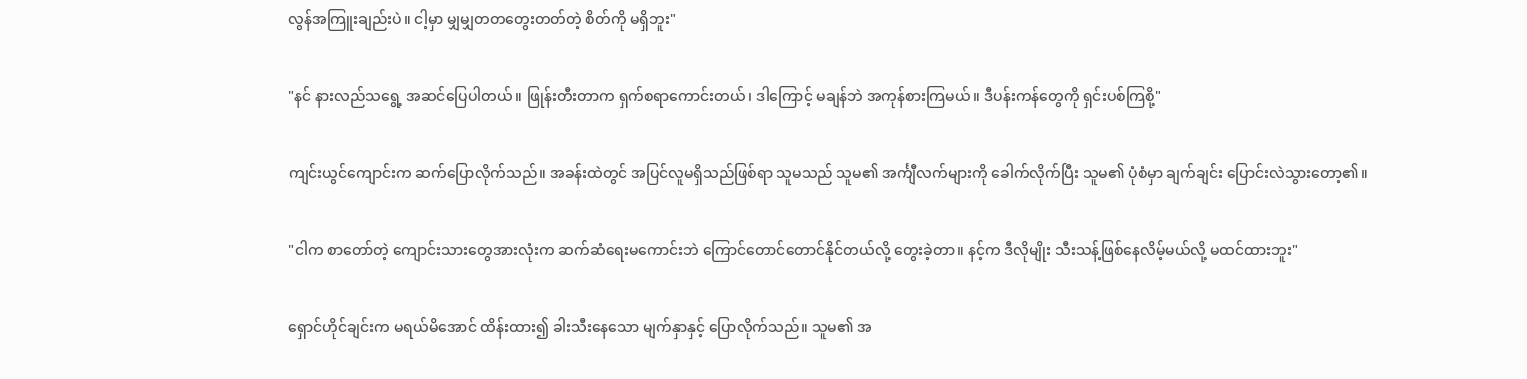လွန်အကြူးချည်းပဲ။ ငါ့မှာ မျှမျှတတတွေးတတ်တဲ့ စိတ်ကို မရှိဘူး"

"နင် နားလည်သရွေ့ အဆင်ပြေပါတယ်။ ဖြုန်းတီးတာက ရှက်စရာကောင်းတယ်၊ ဒါကြောင့် မချန်ဘဲ အကုန်စားကြမယ်။ ဒီပန်းကန်တွေကို ရှင်းပစ်ကြစို့"

ကျင်းယွင်ကျောင်းက ဆက်ပြောလိုက်သည်။ အခန်းထဲတွင် အပြင်လူမရှိသည်ဖြစ်ရာ သူမသည် သူမ၏ အင်္ကျီလက်များကို ခေါက်လိုက်ပြီး သူမ၏ ပုံစံမှာ ချက်ချင်း ပြောင်းလဲသွားတော့၏။

"ငါက စာတော်တဲ့ ကျောင်းသားတွေအားလုံးက ဆက်ဆံရေးမကောင်းဘဲ ကြောင်တောင်တောင်နိုင်တယ်လို့ တွေးခဲ့တာ။ နင့်က ဒီလိုမျိုး သီးသန့်ဖြစ်နေလိမ့်မယ်လို့ မထင်ထားဘူး"

ရှောင်ဟိုင်ချင်းက မရယ်မိအောင် ထိန်းထား၍ ခါးသီးနေသော မျက်နှာနှင့် ပြောလိုက်သည်။ သူမ၏ အ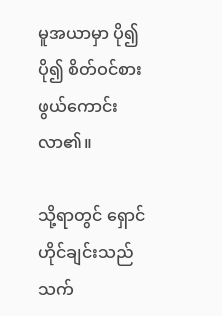မူအယာမှာ ပို၍ ပို၍ စိတ်ဝင်စားဖွယ်ကောင်းလာ၏။

သို့ရာတွင် ရှောင်ဟိုင်ချင်းသည် သက်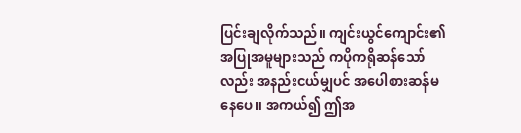ပြင်းချလိုက်သည်။ ကျင်းယွင်ကျောင်း၏ အပြုအမူများသည် ကပိုကရိုဆန်သော်လည်း အနည်းငယ်မျှပင် အပေါစားဆန်မနေပေ။ အကယ်၍ ဤအ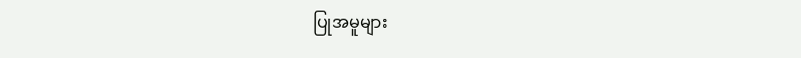ပြုအမူများ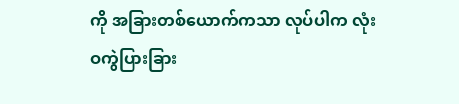ကို အခြားတစ်ယောက်ကသာ လုပ်ပါက လုံးဝကွဲပြားခြား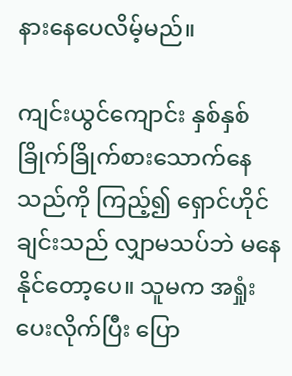နားနေပေလိမ့်မည်။

ကျင်းယွင်ကျောင်း နှစ်နှစ်ခြိုက်ခြိုက်စားသောက်နေသည်ကို ကြည့်၍ ရှောင်ဟိုင်ချင်းသည် လျှာမသပ်ဘဲ မနေနိုင်တော့ပေ။ သူမက အရှုံးပေးလိုက်ပြီး ပြော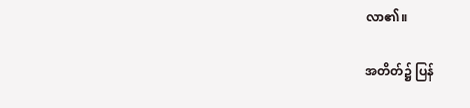လာ၏။

အတိတ်၌ ပြန်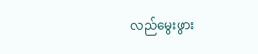လည်မွေးဖွား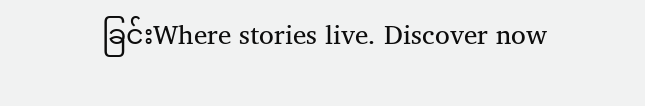ခြင်းWhere stories live. Discover now